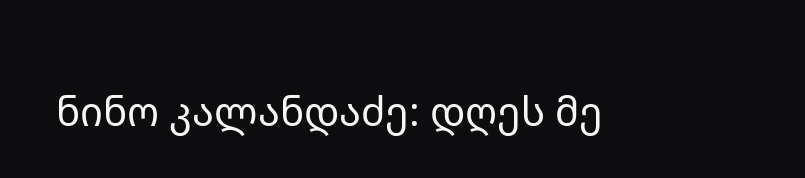ნინო კალანდაძე: დღეს მე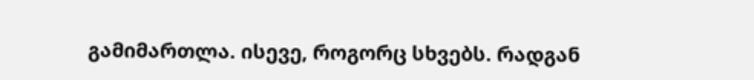გამიმართლა. ისევე, როგორც სხვებს. რადგან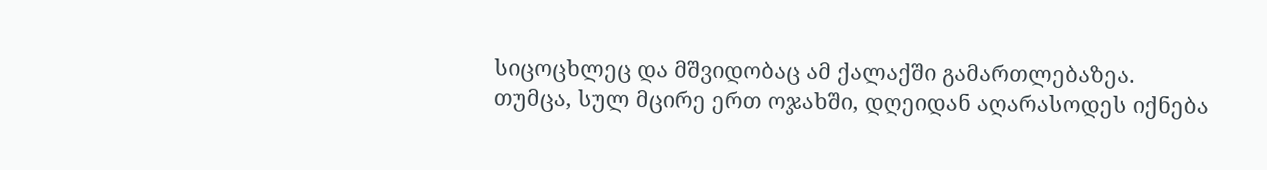სიცოცხლეც და მშვიდობაც ამ ქალაქში გამართლებაზეა. თუმცა, სულ მცირე ერთ ოჯახში, დღეიდან აღარასოდეს იქნება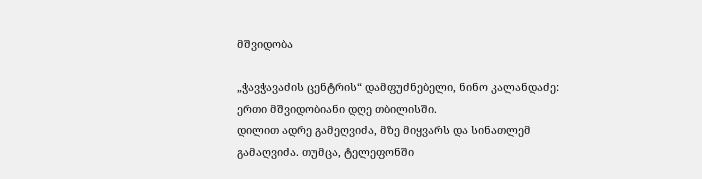მშვიდობა

„ჭავჭავაძის ცენტრის“ დამფუძნებელი, ნინო კალანდაძე:
ერთი მშვიდობიანი დღე თბილისში.
დილით ადრე გამეღვიძა, მზე მიყვარს და სინათლემ გამაღვიძა. თუმცა, ტელეფონში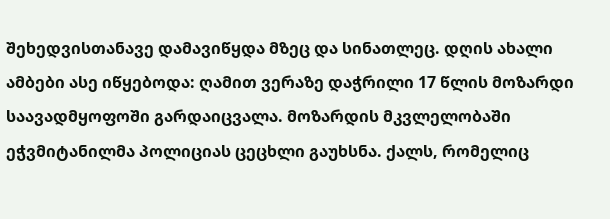შეხედვისთანავე დამავიწყდა მზეც და სინათლეც. დღის ახალი ამბები ასე იწყებოდა: ღამით ვერაზე დაჭრილი 17 წლის მოზარდი საავადმყოფოში გარდაიცვალა. მოზარდის მკვლელობაში ეჭვმიტანილმა პოლიციას ცეცხლი გაუხსნა. ქალს, რომელიც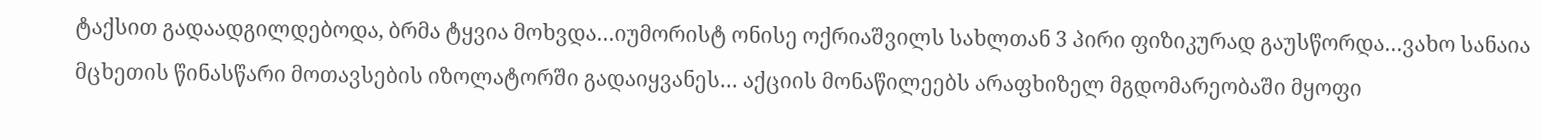ტაქსით გადაადგილდებოდა, ბრმა ტყვია მოხვდა…იუმორისტ ონისე ოქრიაშვილს სახლთან 3 პირი ფიზიკურად გაუსწორდა…ვახო სანაია მცხეთის წინასწარი მოთავსების იზოლატორში გადაიყვანეს… აქციის მონაწილეებს არაფხიზელ მგდომარეობაში მყოფი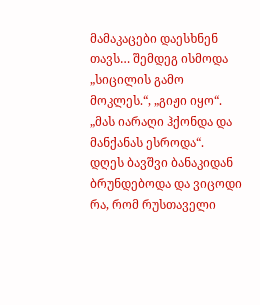მამაკაცები დაესხნენ თავს… შემდეგ ისმოდა „სიცილის გამო მოკლეს.“, „გიჟი იყო“. „მას იარაღი ჰქონდა და მანქანას ესროდა“.
დღეს ბავშვი ბანაკიდან ბრუნდებოდა და ვიცოდი რა, რომ რუსთაველი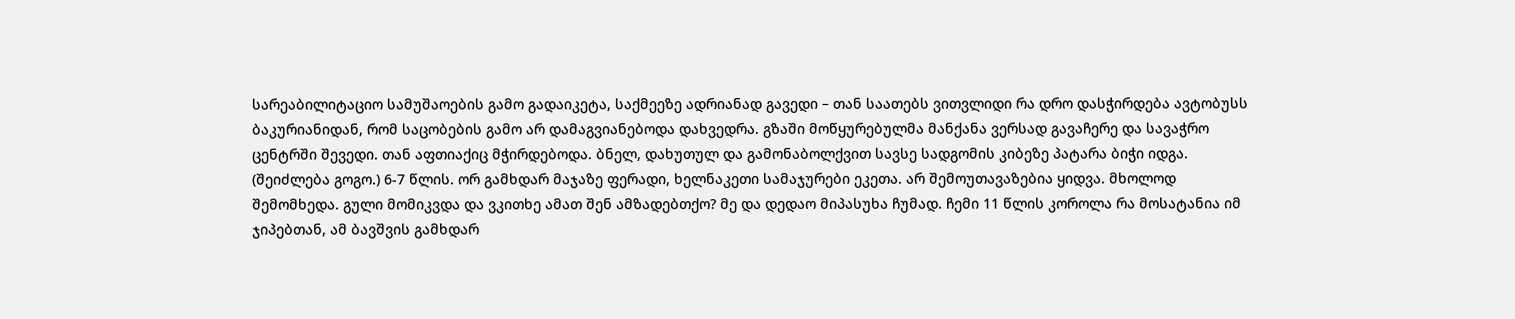სარეაბილიტაციო სამუშაოების გამო გადაიკეტა, საქმეეზე ადრიანად გავედი – თან საათებს ვითვლიდი რა დრო დასჭირდება ავტობუსს ბაკურიანიდან, რომ საცობების გამო არ დამაგვიანებოდა დახვედრა. გზაში მოწყურებულმა მანქანა ვერსად გავაჩერე და სავაჭრო ცენტრში შევედი. თან აფთიაქიც მჭირდებოდა. ბნელ, დახუთულ და გამონაბოლქვით სავსე სადგომის კიბეზე პატარა ბიჭი იდგა. (შეიძლება გოგო.) 6-7 წლის. ორ გამხდარ მაჯაზე ფერადი, ხელნაკეთი სამაჯურები ეკეთა. არ შემოუთავაზებია ყიდვა. მხოლოდ შემომხედა. გული მომიკვდა და ვკითხე ამათ შენ ამზადებთქო? მე და დედაო მიპასუხა ჩუმად. ჩემი 11 წლის კოროლა რა მოსატანია იმ ჯიპებთან, ამ ბავშვის გამხდარ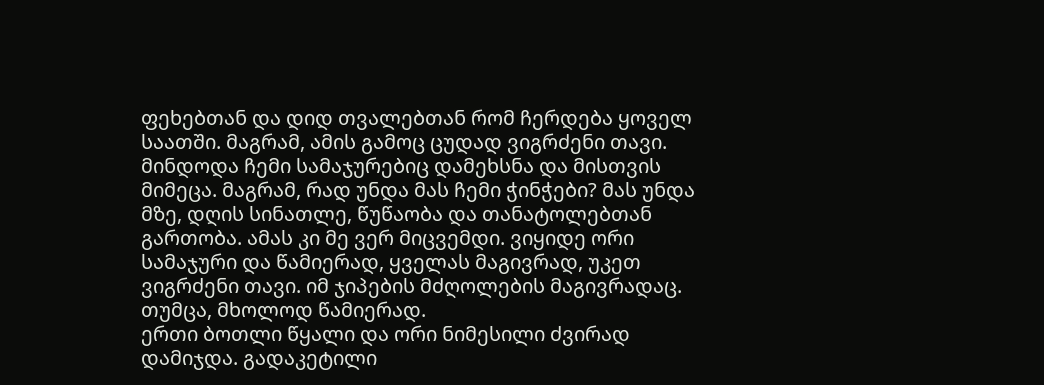ფეხებთან და დიდ თვალებთან რომ ჩერდება ყოველ საათში. მაგრამ, ამის გამოც ცუდად ვიგრძენი თავი. მინდოდა ჩემი სამაჯურებიც დამეხსნა და მისთვის მიმეცა. მაგრამ, რად უნდა მას ჩემი ჭინჭები? მას უნდა მზე, დღის სინათლე, წუწაობა და თანატოლებთან გართობა. ამას კი მე ვერ მიცვემდი. ვიყიდე ორი სამაჯური და წამიერად, ყველას მაგივრად, უკეთ ვიგრძენი თავი. იმ ჯიპების მძღოლების მაგივრადაც. თუმცა, მხოლოდ წამიერად.
ერთი ბოთლი წყალი და ორი ნიმესილი ძვირად დამიჯდა. გადაკეტილი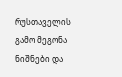რუსთაველის გამო მეგონა ნიშნები და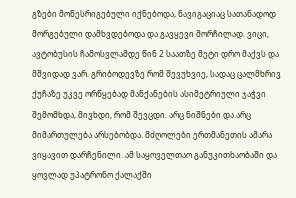გზები მოწესრიგებული იქნებოდა, ნავიგაციაც სათანადოდ მორგებული დამხვდებოდა და გავყევი მორჩილად. ვიცი, ავტობუსის ჩამოსვლამდე წინ 2 საათზე მეტი დრო მაქვს და მშვიდად ვარ. გრიბოდევზე რომ შევუხვიე, სადაც ცალმხრივ ქუჩაზე უკვე ორწყებად მანქანების ასიმეტრიული ჯაჭვი შემომხდა, მივხდი, რომ შევცდი. არც ნიშნები და არც მიმართულება არსებობდა. მძღოლები ერთმანეთის ამარა ვიყავით დარჩენილი. ამ საყოველთაო განუკითხაობაში და ყოვლად უპატრონო ქალაქში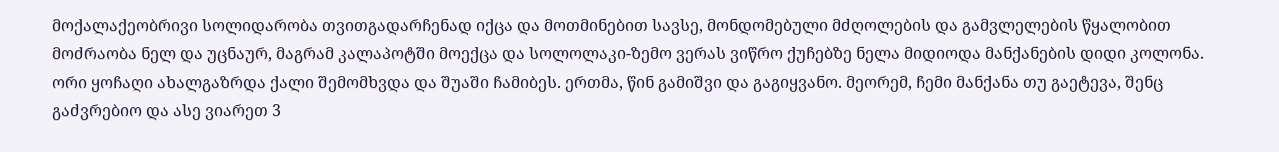მოქალაქეობრივი სოლიდარობა თვითგადარჩენად იქცა და მოთმინებით სავსე, მონდომებული მძღოლების და გამვლელების წყალობით მოძრაობა ნელ და უცნაურ, მაგრამ კალაპოტში მოექცა და სოლოლაკი-ზემო ვერას ვიწრო ქუჩებზე ნელა მიდიოდა მანქანების დიდი კოლონა. ორი ყოჩაღი ახალგაზრდა ქალი შემომხვდა და შუაში ჩამიბეს. ერთმა, წინ გამიშვი და გაგიყვანო. მეორემ, ჩემი მანქანა თუ გაეტევა, შენც გაძვრებიო და ასე ვიარეთ 3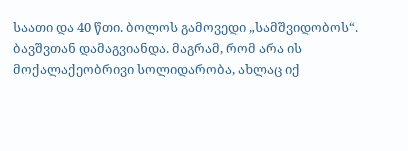საათი და 40 წთი. ბოლოს გამოვედი „სამშვიდობოს“.
ბავშვთან დამაგვიანდა. მაგრამ, რომ არა ის მოქალაქეობრივი სოლიდარობა, ახლაც იქ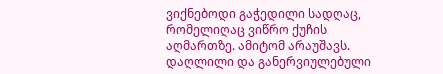ვიქნებოდი გაჭედილი სადღაც, რომელიღაც ვიწრო ქუჩის აღმართზე. ამიტომ არაუშავს. დაღლილი და განერვიულებული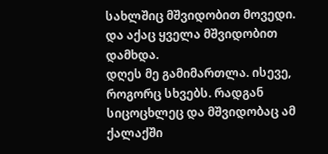სახლშიც მშვიდობით მოვედი. და აქაც ყველა მშვიდობით დამხდა.
დღეს მე გამიმართლა. ისევე, როგორც სხვებს. რადგან სიცოცხლეც და მშვიდობაც ამ ქალაქში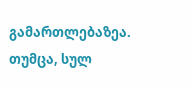გამართლებაზეა.
თუმცა, სულ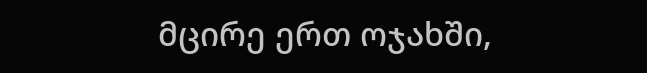მცირე ერთ ოჯახში,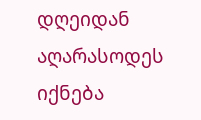დღეიდან აღარასოდეს იქნება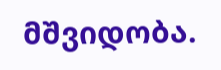მშვიდობა.